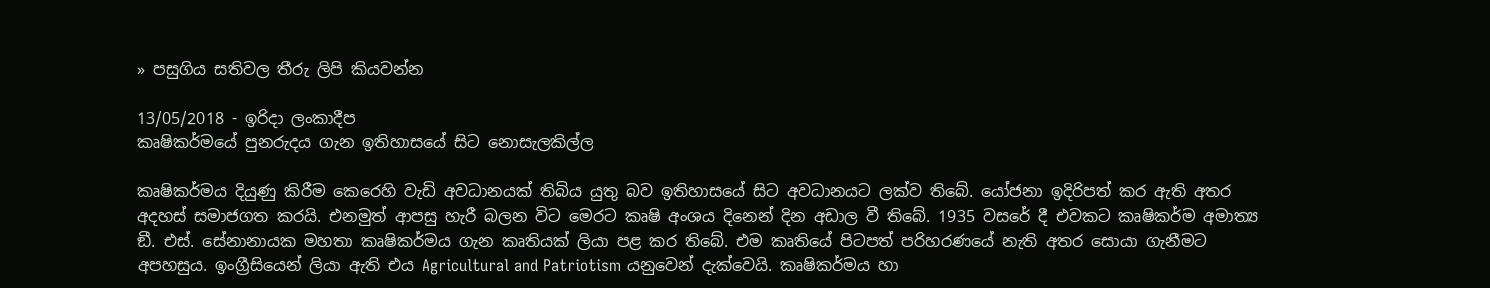» පසුගිය සතිවල තීරු ලිපි කියවන්න

13/05/2018 - ඉරිදා ලංකාදීප
කෘෂිකර්මයේ පුනරුදය ගැන ඉතිහාසයේ සිට නොසැලකිල්ල

කෘෂිකර්මය දියුණු කිරීම කෙරෙහි වැඩි අවධානයක් තිබිය යුතු බව ඉතිහාසයේ සිට අවධානයට ලක්ව තිබේ. යෝජනා ඉදිරිපත් කර ඇති අතර අදහස් සමාජගත කරයි. එනමුත් ආපසු හැරී බලන විට මෙරට කෘෂි අංශය දිනෙන් දින අඩාල වී තිබේ. 1935 වසරේ දී එවකට කෘෂිකර්ම අමාත්‍ය ඞී. එස්. සේනානායක මහතා කෘෂිකර්මය ගැන කෘතියක් ලියා පළ කර තිබේ. එම කෘතියේ පිටපත් පරිහරණයේ නැති අතර සොයා ගැනීමට අපහසුය. ඉංග්‍රීසියෙන් ලියා ඇති එය Agricultural and Patriotism යනුවෙන් දැක්වෙයි. කෘෂිකර්මය හා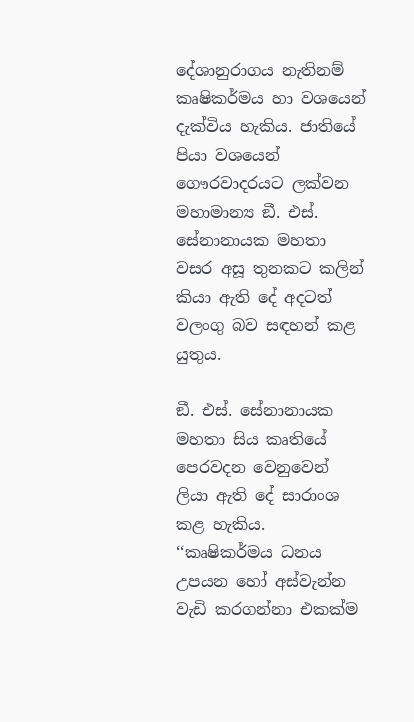දේශානුරාගය නැතිනම් කෘෂිකර්මය හා වශයෙන් දැක්විය හැකිය. ජාතියේ පියා වශයෙන් ගෞරවාදරයට ලක්වන මහාමාන්‍ය ඞී. එස්. සේනානායක මහතා වසර අසූ තුනකට කලින් කියා ඇති දේ අදටත් වලංගු බව සඳහන් කළ යුතුය.

ඞී. එස්. සේනානායක මහතා සිය කෘතියේ පෙරවදන වෙනුවෙන් ලියා ඇති දේ සාරාංශ කළ හැකිය. ‘‘කෘෂිකර්මය ධනය උපයන හෝ අස්වැන්න වැඩි කරගන්නා එකක්ම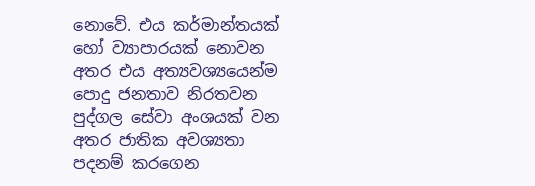නොවේ. එය කර්මාන්තයක් හෝ ව්‍යාපාරයක් නොවන අතර එය අත්‍යවශ්‍යයෙන්ම පොදු ජනතාව නිරතවන පුද්ගල සේවා අංශයක් වන අතර ජාතික අවශ්‍යතා පදනම් කරගෙන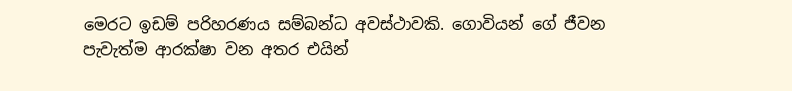මෙරට ඉඩම් පරිහරණය සම්බන්ධ අවස්ථාවකි. ගොවියන් ගේ ජීවන පැවැත්ම ආරක්ෂා වන අතර එයින්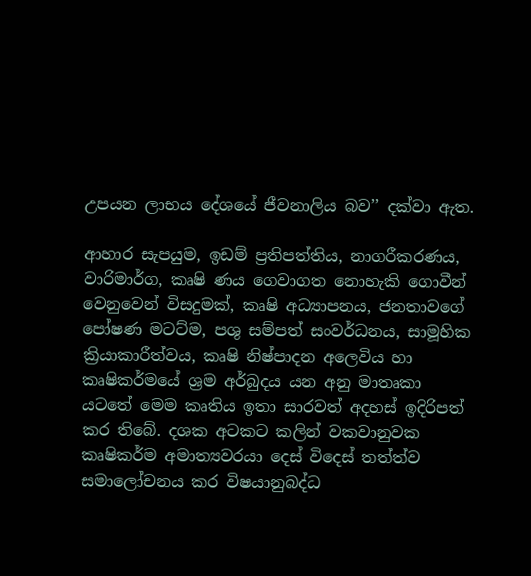උපයන ලාභය දේශයේ ජීවනාලිය බව’’ දක්වා ඇත.

ආහාර සැපයුම, ඉඩම් ප්‍රතිපත්තිය, නාගරීකරණය, වාරිමාර්ග, කෘෂි ණය ගෙවාගත නොහැකි ගොවීන් වෙනුවෙන් විසදුමක්, කෘෂි අධ්‍යාපනය, ජනතාවගේ පෝෂණ මටට්ම, පශු සම්පත් සංවර්ධනය, සාමූහික ක්‍රියාකාරීත්වය, කෘෂි නිෂ්පාදන අලෙවිය හා කෘෂිකර්මයේ ශ්‍රම අර්බුදය යන අනු මාතෘකා යටතේ මෙම කෘතිය ඉතා සාරවත් අදහස් ඉදිරිපත් කර තිබේ. දශක අටකට කලින් වකවානුවක කෘෂිකර්ම අමාත්‍යවරයා දෙස් විදෙස් තත්ත්ව සමාලෝචනය කර විෂයානුබද්ධ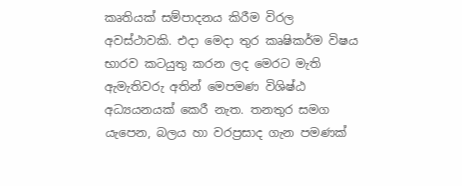කෘතියක් සම්පාදනය කිරීම විරල අවස්ථාවකි. එදා මෙදා තුර කෘෂිකර්ම විෂය භාරව කටයුතු කරන ලද මෙරට මැති ඇමැතිවරු අතින් මෙපමණ විශිෂ්ඨ අධ්‍යයනයක් කෙරී නැත. තනතුර සමග යැපෙන, බලය හා වරප්‍රසාද ගැන පමණක්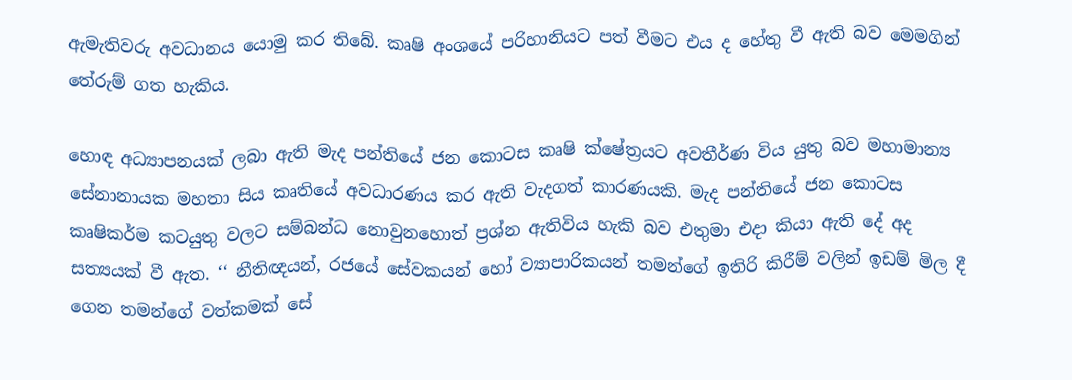ඇමැතිවරු අවධානය යොමු කර තිබේ. කෘෂි අංශයේ පරිහානියට පත් වීමට එය ද හේතු වී ඇති බව මෙමගින් තේරුම් ගත හැකිය.

හොඳ අධ්‍යාපනයක් ලබා ඇති මැද පන්තියේ ජන කොටස කෘෂි ක්ෂේත්‍රයට අවතීර්ණ විය යුතු බව මහාමාන්‍ය සේනානායක මහතා සිය කෘතියේ අවධාරණය කර ඇති වැදගත් කාරණයකි. මැද පන්තියේ ජන කොටස කෘෂිකර්ම කටයුතු වලට සම්බන්ධ නොවුනහොත් ප්‍රශ්න ඇතිවිය හැකි බව එතුමා එදා කියා ඇති දේ අද සත්‍යයක් වී ඇත. ‘‘ නීතිඥයන්, රජයේ සේවකයන් හෝ ව්‍යාපාරිකයන් තමන්ගේ ඉතිරි කිරීම් වලින් ඉඩම් මිල දී ගෙන තමන්ගේ වත්කමක් සේ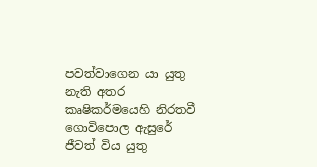පවත්වාගෙන යා යුතු නැති අතර කෘෂිකර්මයෙහි නිරතවී ගොවිපොල ඇසුරේ ජීවත් විය යුතු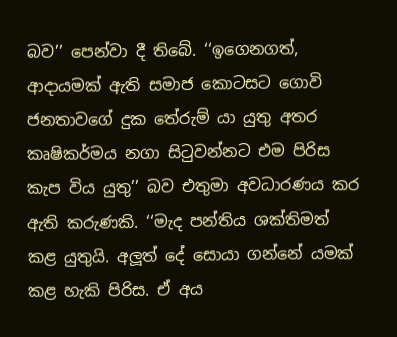බව’’ පෙන්වා දී තිබේ. ‘‘ඉගෙනගත්, ආදායමක් ඇති සමාජ කොටසට ගොවි ජනතාවගේ දුක තේරුම් යා යුතු අතර කෘෂිකර්මය නගා සිටුවන්නට එම පිරිස කැප විය යුතු’’ බව එතුමා අවධාරණය කර ඇති කරුණකි. ‘‘මැද පන්තිය ශක්තිමත් කළ යුතුයි. අලූත් දේ සොයා ගන්නේ යමක් කළ හැකි පිරිස. ඒ අය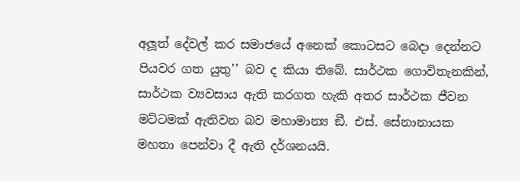අලූත් දේවල් කර සමාජයේ අනෙක් කොටසට බෙදා දෙන්නට පියවර ගත යුතු’’ බව ද කියා තිබේ. සාර්ථක ගොවිතැනකින්, සාර්ථක ව්‍යවසාය ඇති කරගත හැකි අතර සාර්ථක ජීවන මට්ටමක් ඇතිවන බව මහාමාන්‍ය ඞී. එස්. සේනානායක මහතා පෙන්වා දී ඇති දර්ශනයයි.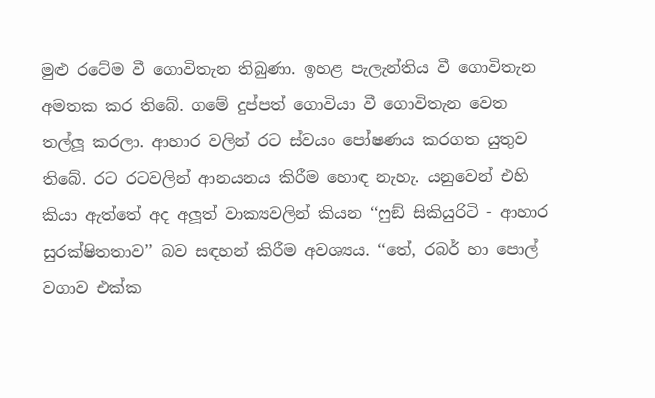මුළු රටේම වී ගොවිතැන තිබුණා. ඉහළ පැලැන්තිය වී ගොවිතැන අමතක කර තිබේ. ගමේ දුප්පත් ගොවියා වී ගොවිතැන වෙත තල්ලූ කරලා. ආහාර වලින් රට ස්වයං පෝෂණය කරගත යුතුව තිබේ. රට රටවලින් ආනයනය කිරීම හොඳ නැහැ. යනුවෙන් එහි කියා ඇත්තේ අද අලූත් වාක්‍යවලින් කියන ‘‘ෆුඞ් සිකියුරිටි - ආහාර සුරක්ෂිතතාව’’ බව සඳහන් කිරීම අවශ්‍යය. ‘‘තේ, රබර් හා පොල් වගාව එක්ක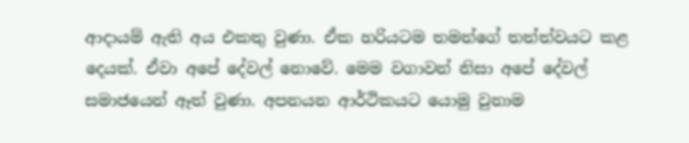ආදායම් ඇති අය එකතු වුණා. ඒක හරියටම තමන්ගේ තත්ත්වයට කළ දෙයක්. ඒවා අපේ දේවල් නොවේ. මෙම වගාවන් නිසා අපේ දේවල් සමාජයෙන් ඈත් වුණා. අපනයන ආර්ථිකයට යොමු වුනාම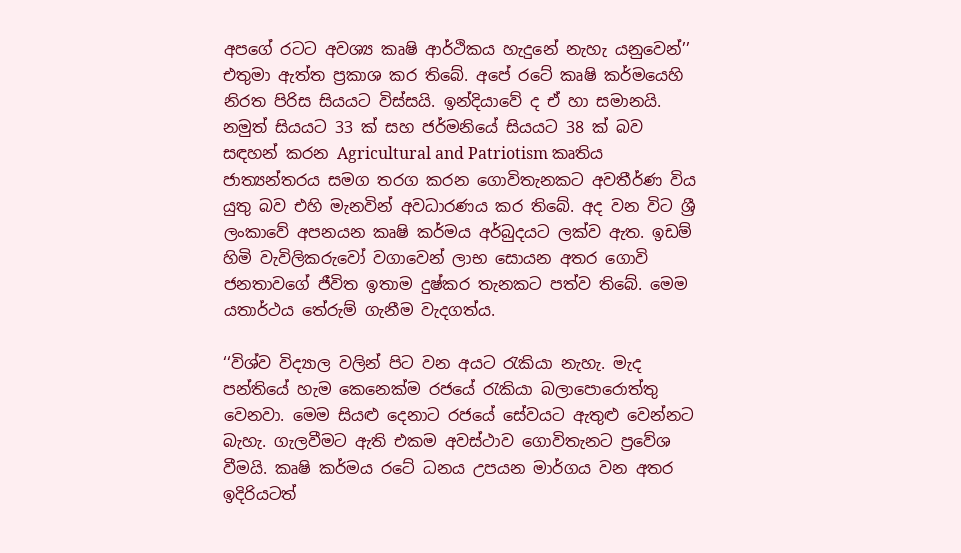අපගේ රටට අවශ්‍ය කෘෂි ආර්ථිකය හැදුනේ නැහැ යනුවෙන්’’ එතුමා ඇත්ත ප්‍රකාශ කර තිබේ. අපේ රටේ කෘෂි කර්මයෙහි නිරත පිරිස සියයට විස්සයි. ඉන්දියාවේ ද ඒ හා සමානයි. නමුත් සියයට 33 ක් සහ ජර්මනියේ සියයට 38 ක් බව සඳහන් කරන Agricultural and Patriotism කෘතිය ජාත්‍යන්තරය සමග තරග කරන ගොවිතැනකට අවතීර්ණ විය යුතු බව එහි මැනවින් අවධාරණය කර තිබේ. අද වන විට ශ්‍රී ලංකාවේ අපනයන කෘෂි කර්මය අර්බුදයට ලක්ව ඇත. ඉඩම් හිමි වැවිලිකරුවෝ වගාවෙන් ලාභ සොයන අතර ගොවි ජනතාවගේ ජීවිත ඉතාම දුෂ්කර තැනකට පත්ව තිබේ. මෙම යතාර්ථය තේරුම් ගැනීම වැදගත්ය.

‘‘විශ්ව විද්‍යාල වලින් පිට වන අයට රැකියා නැහැ. මැද පන්තියේ හැම කෙනෙක්ම රජයේ රැකියා බලාපොරොත්තු වෙනවා. මෙම සියළු දෙනාට රජයේ සේවයට ඇතුළු වෙන්නට බැහැ. ගැලවීමට ඇති එකම අවස්ථාව ගොවිතැනට ප්‍රවේශ වීමයි. කෘෂි කර්මය රටේ ධනය උපයන මාර්ගය වන අතර ඉදිරියටත්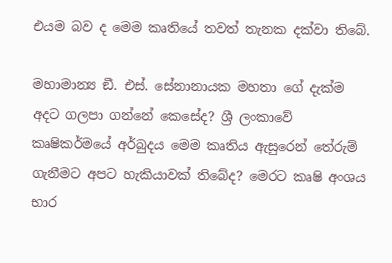එයම බව ද මෙම කෘතියේ තවත් තැනක දක්වා තිබේ.

මහාමාන්‍ය ඞී. එස්. සේනානායක මහතා ගේ දැක්ම අදට ගලපා ගන්නේ කෙසේද? ශ්‍රී ලංකාවේ කෘෂිකර්මයේ අර්බුදය මෙම කෘතිය ඇසුරෙන් තේරුම් ගැනීමට අපට හැකියාවක් තිබේද? මෙරට කෘෂි අංශය භාර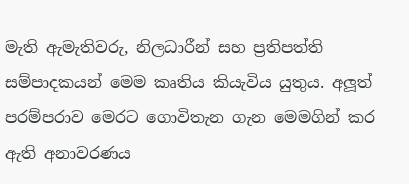මැති ඇමැතිවරු, නිලධාරීන් සහ ප්‍රතිපත්ති සම්පාදකයන් මෙම කෘතිය කියැවිය යුතුය. අලූත් පරම්පරාව මෙරට ගොවිතැන ගැන මෙමගින් කර ඇති අනාවරණය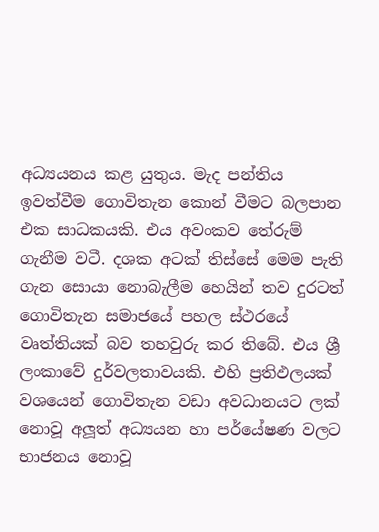අධ්‍යයනය කළ යුතුය. මැද පන්තිය ඉවත්වීම ගොවිතැන කොන් වීමට බලපාන එක සාධකයකි. එය අවංකව තේරුම් ගැනීම වටී. දශක අටක් තිස්සේ මෙම පැති ගැන සොයා නොබැලීම හෙයින් තව දුරටත් ගොවිතැන සමාජයේ පහල ස්ථරයේ වෘත්තියක් බව තහවුරු කර තිබේ. එය ශ්‍රී ලංකාවේ දුර්වලතාවයකි. එහි ප්‍රතිඵලයක් වශයෙන් ගොවිතැන වඩා අවධානයට ලක් නොවූ අලූත් අධ්‍යයන හා පර්යේෂණ වලට භාජනය නොවූ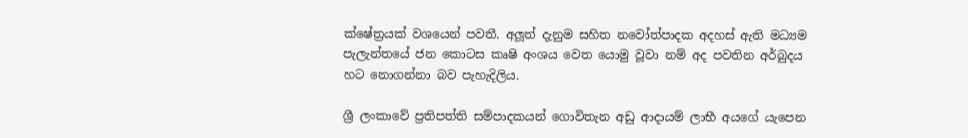ක්ෂේත්‍රයක් වශයෙන් පවතී. අලූත් දැනුම සහිත නවෝත්පාදක අදහස් ඇති මධ්‍යම පැලැන්තයේ ජන කොටස කෘෂි අංශය වෙත යොමු වූවා නම් අද පවතින අර්බුදය හට නොගන්නා බව පැහැදිලිය.

ශ්‍රී ලංකාවේ ප්‍රතිපත්ති සම්පාදකයන් ගොවිතැන අඩු ආදායම් ලාභී අයගේ යැපෙන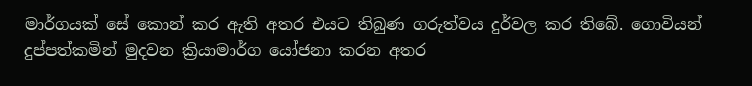මාර්ගයක් සේ කොන් කර ඇති අතර එයට තිබුණ ගරුත්වය දුර්වල කර තිබේ. ගොවියන් දුප්පත්කමින් මුදවන ක්‍රියාමාර්ග යෝජනා කරන අතර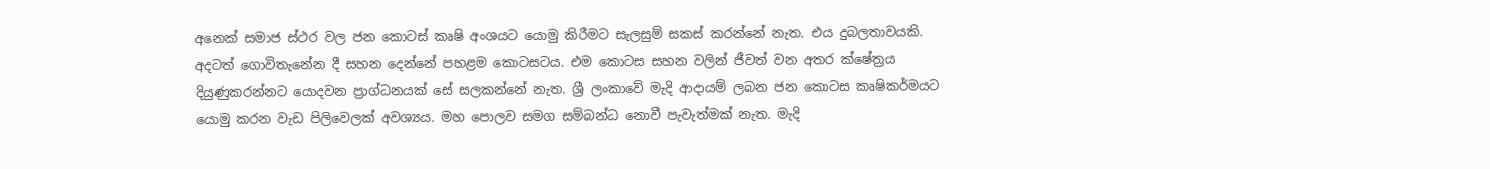අනෙක් සමාජ ස්ථර වල ජන කොටස් කෘෂි අංශයට යොමු කිරීමට සැලසුම් සකස් කරන්නේ නැත. එය දුබලතාවයකි. අදටත් ගොවිතැනේන දී සහන දෙන්නේ පහළම කොටසටය. එම කොටස සහන වලින් ජීවත් වන අතර ක්ෂේත්‍රය දියුණුකරන්නට යොදවන ප්‍රාග්ධනයක් සේ සලකන්නේ නැත. ශ්‍රී ලංකාවේ මැදි ආදායම් ලබන ජන කොටස කෘෂිකර්මයට යොමු කරන වැඩ පිලිවෙලක් අවශ්‍යය. මහ පොලව සමග සම්බන්ධ නොවී පැවැත්මක් නැත. මැදි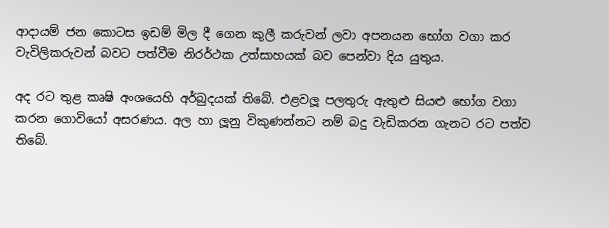ආදායම් ජන කොටස ඉඩම් මිල දී ගෙන කුලී කරුවන් ලවා අපනයන භෝග වගා කර වැවිලිකරුවන් බවට පත්වීම නිරර්ථක උත්සාහයක් බව පෙන්වා දිය යුතුය.

අද රට තුළ කෘෂි අංශයෙහි අර්බුදයක් තිබේ. එළවලූ පලතුරු ඇතුළු සියළු භෝග වගා කරන ගොවියෝ අසරණය. අල හා ලූනු විකුණන්නට නම් බදු වැඩිකරන ගැනට රට පත්ව තිබේ.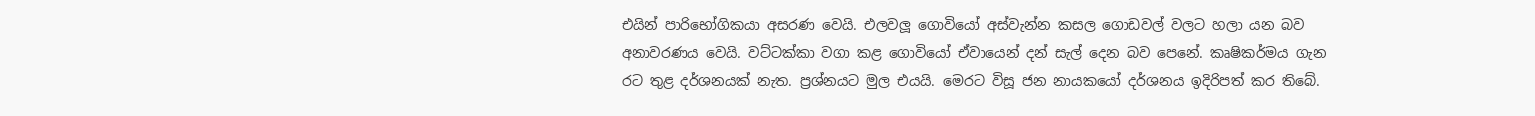එයින් පාරිභෝගිකයා අසරණ වෙයි. එලවලූ ගොවියෝ අස්වැන්න කසල ගොඩවල් වලට හලා යන බව අනාවරණය වෙයි. වට්ටක්කා වගා කළ ගොවියෝ ඒවායෙන් දන් සැල් දෙන බව පෙනේ. කෘෂිකර්මය ගැන රට තුළ දර්ශනයක් නැත. ප්‍රශ්නයට මුල එයයි. මෙරට විසූ ජන නායකයෝ දර්ශනය ඉදිරිපත් කර තිබේ.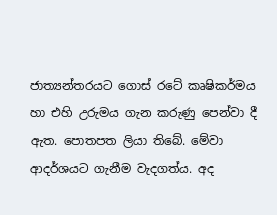ජාත්‍යන්තරයට ගොස් රටේ කෘෂිකර්මය හා එහි උරුමය ගැන කරුණු පෙන්වා දී ඇත. පොතපත ලියා තිබේ. මේවා ආදර්ශයට ගැනීම වැදගත්ය. අද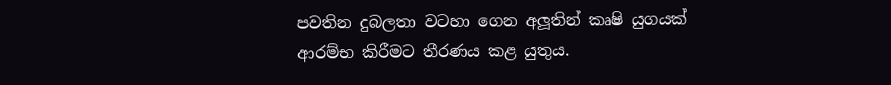පවතින දුබලතා වටහා ගෙන අලූතින් කෘෂි යුගයක් ආරම්භ කිරීමට තීරණය කළ යුතුය.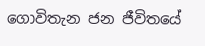ගොවිතැන ජන ජීවිතයේ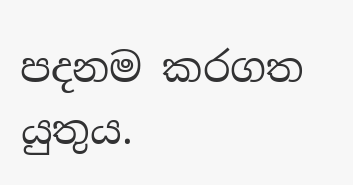පදනම කරගත යුතුය.